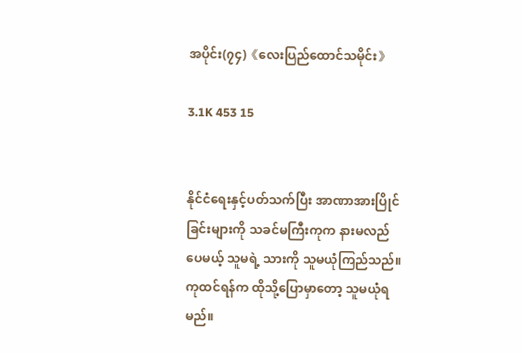အပိုင်း(၇၄)《လေးပြည်ထောင်သမိုင်း》

3.1K 453 15


နိုင်ငံရေးနှင့်ပတ်သက်ပြီး အာဏာအားပြိုင်ခြင်းများကို သခင်မကြီးကုက နားမလည်
ပေမယ့် သူမရဲ့ သားကို သူမယုံကြည်သည်။ ကုထင်ရန်က ထိုသို့ပြောမှာတော့ သူမယုံရမည်။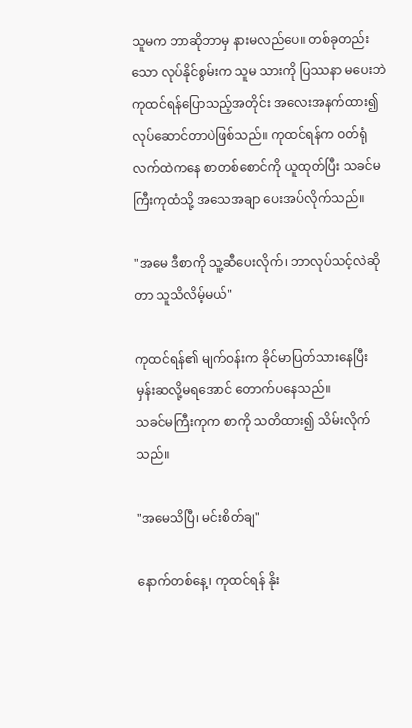သူမက ဘာဆိုဘာမှ နားမလည်ပေ။ တစ်ခုတည်းသော လုပ်နိုင်စွမ်းက သူမ သားကို ပြဿနာ မပေးဘဲ ကုထင်ရန်ပြောသည့်အတိုင်း အလေးအနက်ထား၍ လုပ်ဆောင်တာပဲဖြစ်သည်။ ကုထင်ရန်က ဝတ်ရုံလက်ထဲကနေ စာတစ်စောင်ကို ယူထုတ်ပြီး သခင်မကြီးကုထံသို့ အသေအချာ ပေးအပ်လိုက်သည်။

"အမေ ဒီစာကို သူ့ဆီပေးလိုက်၊ ဘာလုပ်သင့်လဲဆိုတာ သူသိလိမ့်မယ်"

ကုထင်ရန်၏ မျက်ဝန်းက ခိုင်မာပြတ်သားနေပြီး မှန်းဆလို့မရအောင် တောက်ပနေသည်။
သခင်မကြီးကုက စာကို သတိထား၍ သိမ်းလိုက်သည်။

"အမေသိပြီ၊ မင်းစိတ်ချ"

နောက်တစ်နေ့၊ ကုထင်ရန် နိုး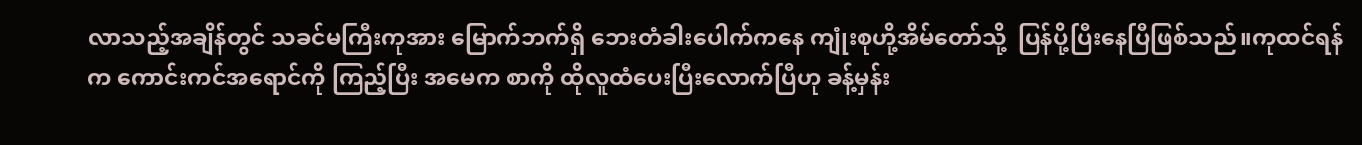လာသည့်အချိန်တွင် သခင်မကြီးကုအား မြောက်ဘက်ရှိ ဘေးတံခါးပေါက်ကနေ ကျုံးစုဟို့အိမ်တော်သို့  ပြန်ပို့ပြီးနေပြီဖြစ်သည်။ကုထင်ရန်က ကောင်းကင်အရောင်ကို ကြည့်ပြီး အမေက စာကို ထိုလူထံပေးပြီးလောက်ပြီဟု ခန့်မှန်း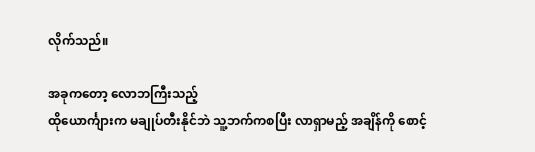လိုက်သည်။

အခုကတော့ လောဘကြီးသည့်
ထိုယောင်္ကျားက မချုပ်တီးနိုင်ဘဲ သူ့ဘက်ကစပြီး လာရှာမည့် အချိန်ကို စောင့်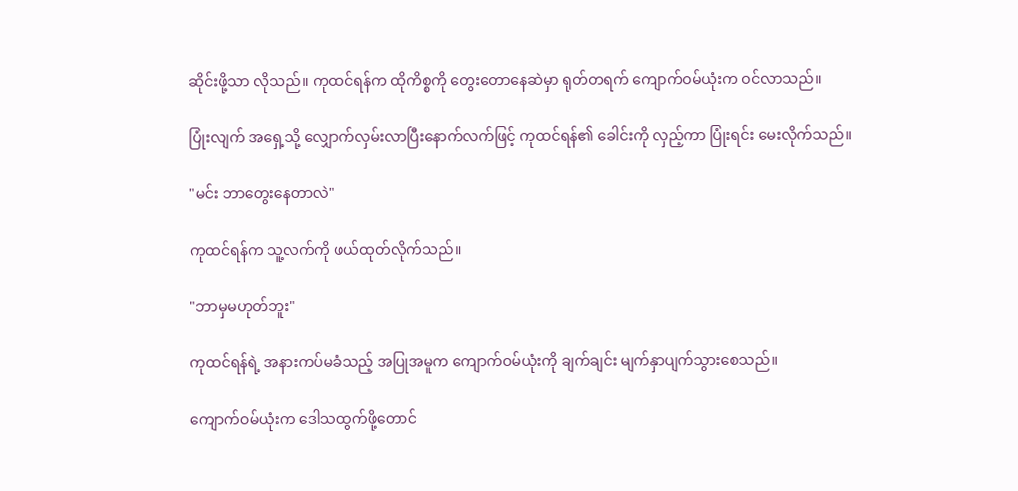ဆိုင်းဖို့သာ လိုသည်။ ကုထင်ရန်က ထိုကိစ္စကို တွေးတောနေဆဲမှာ ရုတ်တရက် ကျောက်ဝမ်ယုံးက ဝင်လာသည်။

ပြုံးလျက် အရှေ့သို့ လျှောက်လှမ်းလာပြီးနောက်လက်ဖြင့် ကုထင်ရန်၏ ခေါင်းကို လှည့်ကာ ပြုံးရင်း မေးလိုက်သည်။

"မင်း ဘာတွေးနေတာလဲ"

ကုထင်ရန်က သူ့လက်ကို ဖယ်ထုတ်လိုက်သည်။

"ဘာမှမဟုတ်ဘူး"

ကုထင်ရန်ရဲ့ အနားကပ်မခံသည့် အပြုအမူက ကျောက်ဝမ်ယုံးကို ချက်ချင်း မျက်နှာပျက်သွားစေသည်။

ကျောက်ဝမ်ယုံးက ဒေါသထွက်ဖို့တောင်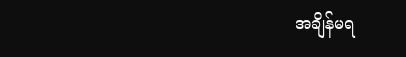အချိန်မရ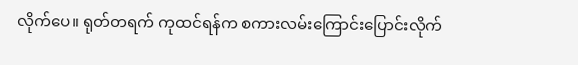လိုက်ပေ။ ရုတ်တရက် ကုထင်ရန်က စကားလမ်းကြောင်းပြောင်းလိုက်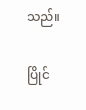သည်။

ပြိုင်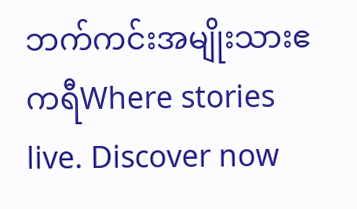ဘက်ကင်းအမျိုးသားဧကရီWhere stories live. Discover now